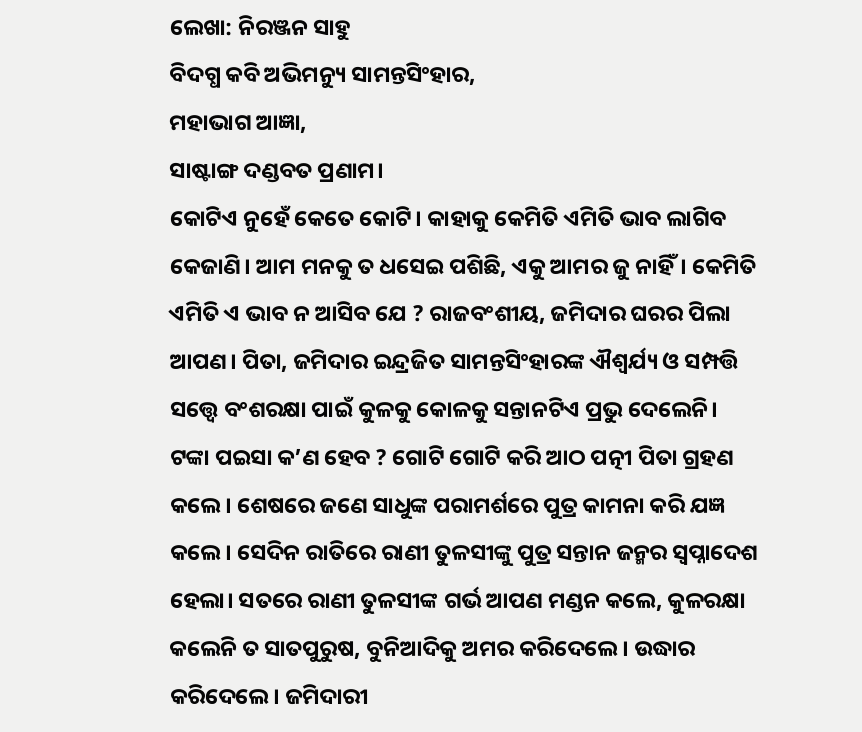ଲେଖା: ନିରଞ୍ଜନ ସାହୁ
ବିଦଗ୍ଧ କବି ଅଭିମନ୍ୟୁ ସାମନ୍ତସିଂହାର,
ମହାଭାଗ ଆଜ୍ଞା,
ସାଷ୍ଟାଙ୍ଗ ଦଣ୍ଡବତ ପ୍ରଣାମ।
କୋଟିଏ ନୁହେଁ କେତେ କୋଟି। କାହାକୁ କେମିତି ଏମିତି ଭାବ ଲାଗିବ କେଜାଣି। ଆମ ମନକୁ ତ ଧସେଇ ପଶିଛି, ଏକୁ ଆମର ଜୁ ନାହିଁ। କେମିତି ଏମିତି ଏ ଭାବ ନ ଆସିବ ଯେ ? ରାଜବଂଶୀୟ, ଜମିଦାର ଘରର ପିଲା ଆପଣ। ପିତା, ଜମିଦାର ଇନ୍ଦ୍ରଜିତ ସାମନ୍ତସିଂହାରଙ୍କ ଐଶ୍ୱର୍ଯ୍ୟ ଓ ସମ୍ପତ୍ତି ସତ୍ତ୍ଵେ ବଂଶରକ୍ଷା ପାଇଁ କୁଳକୁ କୋଳକୁ ସନ୍ତାନଟିଏ ପ୍ରଭୁ ଦେଲେନି। ଟଙ୍କା ପଇସା କ’ଣ ହେବ ? ଗୋଟି ଗୋଟି କରି ଆଠ ପତ୍ନୀ ପିତା ଗ୍ରହଣ କଲେ। ଶେଷରେ ଜଣେ ସାଧୁଙ୍କ ପରାମର୍ଶରେ ପୁତ୍ର କାମନା କରି ଯଜ୍ଞ କଲେ। ସେଦିନ ରାତିରେ ରାଣୀ ତୁଳସୀଙ୍କୁ ପୁତ୍ର ସନ୍ତାନ ଜନ୍ମର ସ୍ଵପ୍ନାଦେଶ ହେଲା। ସତରେ ରାଣୀ ତୁଳସୀଙ୍କ ଗର୍ଭ ଆପଣ ମଣ୍ଡନ କଲେ, କୁଳରକ୍ଷା କଲେନି ତ ସାତପୁରୁଷ, ବୁନିଆଦିକୁ ଅମର କରିଦେଲେ। ଉଦ୍ଧାର କରିଦେଲେ। ଜମିଦାରୀ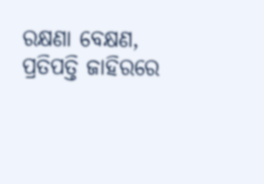ରକ୍ଷଣା ବେକ୍ଷଣ, ପ୍ରତିପତ୍ତି ଜାହିରରେ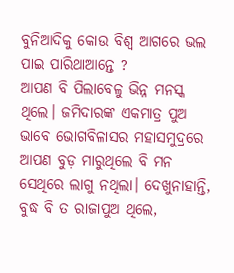ବୁନିଆଦିକୁ କୋଉ ବିଶ୍ଵ ଆଗରେ ଭଲ ପାଇ ପାରିଥାଆନ୍ତେ ?
ଆପଣ ବି ପିଲାବେଳୁ ଭିନ୍ନ ମନସ୍କ ଥିଲେ। ଜମିଦାରଙ୍କ ଏକମାତ୍ର ପୁଅ ଭାବେ ଭୋଗବିଳାସର ମହାସମୁଦ୍ରରେ ଆପଣ ବୁଡ଼ ମାରୁଥିଲେ ବି ମନ ସେଥିରେ ଲାଗୁ ନଥିଲା। ଦେଖୁନାହାନ୍ତି, ବୁଦ୍ଧ ବି ତ ରାଜାପୁଅ ଥିଲେ,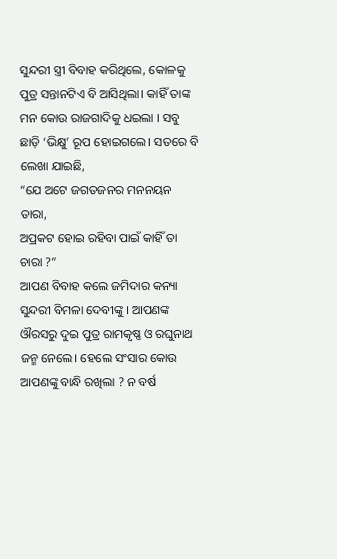ସୁନ୍ଦରୀ ସ୍ତ୍ରୀ ବିବାହ କରିଥିଲେ, କୋଳକୁ ପୁତ୍ର ସନ୍ତାନଟିଏ ବି ଆସିଥିଲା। କାହିଁ ତାଙ୍କ ମନ କୋଉ ରାଜଗାଦିକୁ ଧଇଲା । ସବୁ ଛାଡ଼ି ‘ଭିକ୍ଷୁ’ ରୂପ ହୋଇଗଲେ। ସତରେ ବି ଲେଖା ଯାଇଛି,
“ଯେ ଅଟେ ଜଗତଜନର ମନନୟନ ତାରା,
ଅପ୍ରକଟ ହୋଇ ରହିବା ପାଇଁ କାହିଁ ତା ଚାରା ?”
ଆପଣ ବିବାହ କଲେ ଜମିଦାର କନ୍ୟା ସୁନ୍ଦରୀ ବିମଳା ଦେବୀଙ୍କୁ । ଆପଣଙ୍କ ଔରସରୁ ଦୁଇ ପୁତ୍ର ରାମକୃଷ୍ଣ ଓ ରଘୁନାଥ ଜନ୍ମ ନେଲେ। ହେଲେ ସଂସାର କୋଉ ଆପଣଙ୍କୁ ବାନ୍ଧି ରଖିଲା ? ନ ବର୍ଷ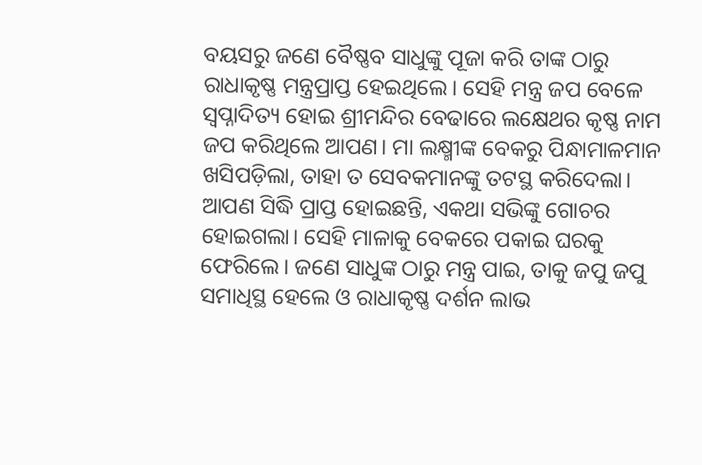ବୟସରୁ ଜଣେ ବୈଷ୍ଣବ ସାଧୁଙ୍କୁ ପୂଜା କରି ତାଙ୍କ ଠାରୁ ରାଧାକୃଷ୍ଣ ମନ୍ତ୍ରପ୍ରାପ୍ତ ହେଇଥିଲେ। ସେହି ମନ୍ତ୍ର ଜପ ବେଳେ ସ୍ଵପ୍ନାଦିତ୍ୟ ହୋଇ ଶ୍ରୀମନ୍ଦିର ବେଢାରେ ଲକ୍ଷେଥର କୃଷ୍ଣ ନାମ ଜପ କରିଥିଲେ ଆପଣ। ମା ଲକ୍ଷ୍ମୀଙ୍କ ବେକରୁ ପିନ୍ଧାମାଳମାନ ଖସିପଡ଼ିଲା, ତାହା ତ ସେବକମାନଙ୍କୁ ତଟସ୍ଥ କରିଦେଲା। ଆପଣ ସିଦ୍ଧି ପ୍ରାପ୍ତ ହୋଇଛନ୍ତି, ଏକଥା ସଭିଙ୍କୁ ଗୋଚର ହୋଇଗଲା। ସେହି ମାଳାକୁ ବେକରେ ପକାଇ ଘରକୁ ଫେରିଲେ। ଜଣେ ସାଧୁଙ୍କ ଠାରୁ ମନ୍ତ୍ର ପାଇ, ତାକୁ ଜପୁ ଜପୁ ସମାଧିସ୍ଥ ହେଲେ ଓ ରାଧାକୃଷ୍ଣ ଦର୍ଶନ ଲାଭ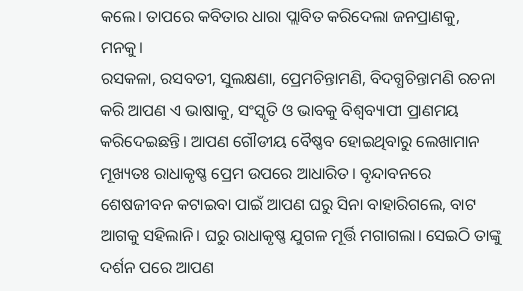କଲେ। ତାପରେ କବିତାର ଧାରା ପ୍ଲାବିତ କରିଦେଲା ଜନପ୍ରାଣକୁ, ମନକୁ।
ରସକଳା, ରସବତୀ, ସୁଲକ୍ଷଣା, ପ୍ରେମଚିନ୍ତାମଣି, ବିଦଗ୍ଧଚିନ୍ତାମଣି ରଚନା କରି ଆପଣ ଏ ଭାଷାକୁ, ସଂସ୍କୃତି ଓ ଭାବକୁ ବିଶ୍ଵବ୍ୟାପୀ ପ୍ରାଣମୟ କରିଦେଇଛନ୍ତି। ଆପଣ ଗୌଡୀୟ ବୈଷ୍ଣବ ହୋଇଥିବାରୁ ଲେଖାମାନ ମୂଖ୍ୟତଃ ରାଧାକୃଷ୍ଣ ପ୍ରେମ ଉପରେ ଆଧାରିତ। ବୃନ୍ଦାବନରେ ଶେଷଜୀବନ କଟାଇବା ପାଇଁ ଆପଣ ଘରୁ ସିନା ବାହାରିଗଲେ, ବାଟ ଆଗକୁ ସହିଲାନି। ଘରୁ ରାଧାକୃଷ୍ଣ ଯୁଗଳ ମୂର୍ତ୍ତି ମଗାଗଲା। ସେଇଠି ତାଙ୍କୁ ଦର୍ଶନ ପରେ ଆପଣ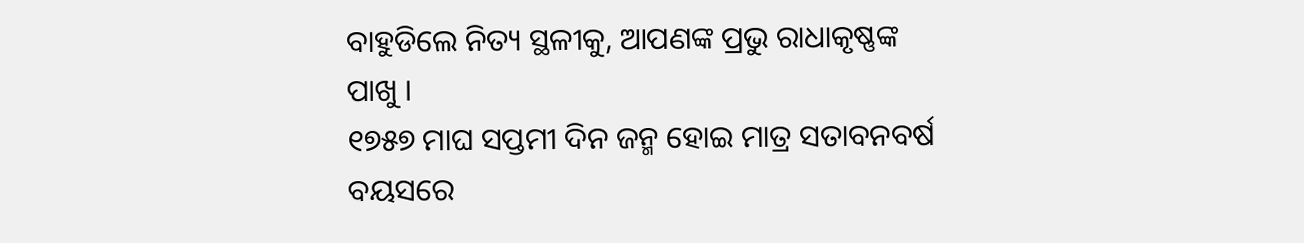ବାହୁଡିଲେ ନିତ୍ୟ ସ୍ଥଳୀକୁ, ଆପଣଙ୍କ ପ୍ରଭୁ ରାଧାକୃଷ୍ଣଙ୍କ ପାଖୁ ।
୧୭୫୭ ମାଘ ସପ୍ତମୀ ଦିନ ଜନ୍ମ ହୋଇ ମାତ୍ର ସତାବନବର୍ଷ ବୟସରେ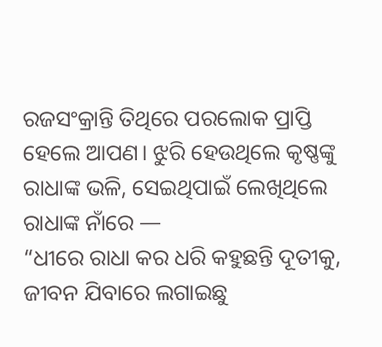ରଜସଂକ୍ରାନ୍ତି ତିଥିରେ ପରଲୋକ ପ୍ରାପ୍ତି ହେଲେ ଆପଣ। ଝୁରି ହେଉଥିଲେ କୃଷ୍ଣଙ୍କୁ ରାଧାଙ୍କ ଭଳି, ସେଇଥିପାଇଁ ଲେଖିଥିଲେ ରାଧାଙ୍କ ନାଁରେ —
“ଧୀରେ ରାଧା କର ଧରି କହୁଛନ୍ତି ଦୂତୀକୁ,
ଜୀବନ ଯିବାରେ ଲଗାଇଛୁ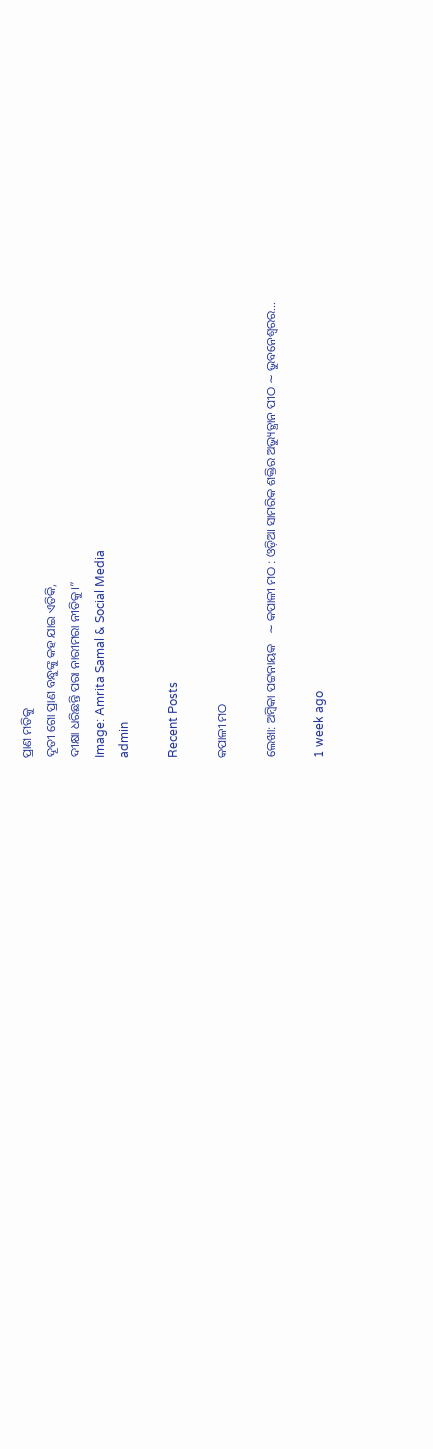ପ୍ରାଣ ମତିକୁ
ଦୂତୀ ଗୋ ପ୍ରାଣ ବନ୍ଧୁଙ୍କୁ କହ ଯାଇ ଏତିକି,
ଦୀକ୍ଷା ଧରିଛନ୍ତି ପରା ନାରୀମରା ନୀତିକୁ।”
Image: Amrita Samal & Social Media
admin

Recent Posts

କପାଳୀ ମଠ

ଲେଖା: ଅମ୍ବିକା ପଟ୍ଟନାୟକ   ∼ କପାଳୀ ମଠ : ଓଡ଼ିଆ ସାମରିକ ଶକ୍ତିର ଅଭ୍ୟୁତ୍ଥାନ ପୀଠ ∼ ଭୁବନେଶ୍ୱରର…

1 week ago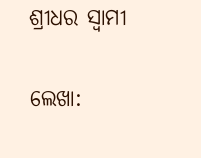ଶ୍ରୀଧର ସ୍ୱାମୀ

ଲେଖା: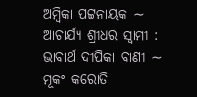ଅମ୍ବିକା ପଟ୍ଟନାୟକ ∼ ଆଚାର୍ଯ୍ୟ ଶ୍ରୀଧର ସ୍ୱାମୀ : ଭାବାର୍ଥ ଦୀପିକା ବାଣୀ ∼ ମୂକଂ କରୋତି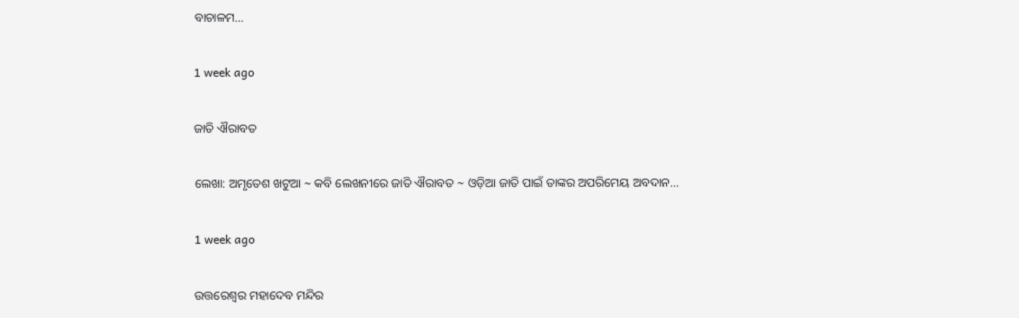ବାଚାଳମ…

1 week ago

ଜାତି ଐରାବତ

ଲେଖା: ଅମୃତେଶ ଖଟୁଆ ∼ କବି ଲେଖନୀରେ ଜାତି ଐରାବତ ∼ ଓଡ଼ିଆ ଜାତି ପାଇଁ ତାଙ୍କର ଅପରିମେୟ ଅବଦାନ…

1 week ago

ଉତ୍ତରେଶ୍ଵର ମହାଦେବ ମନ୍ଦିର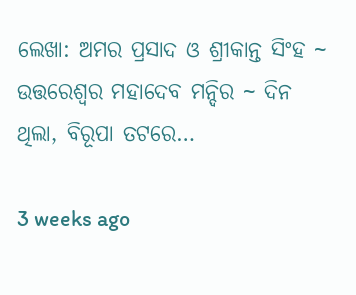ଲେଖା: ଅମର ପ୍ରସାଦ ଓ ଶ୍ରୀକାନ୍ତ ସିଂହ ~ ଉତ୍ତରେଶ୍ଵର ମହାଦେବ ମନ୍ଦିର ~ ଦିନ ଥିଲା, ବିରୂପା ତଟରେ…

3 weeks ago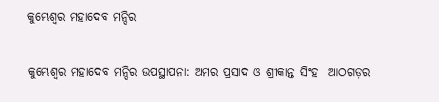କୁମ୍ଭେଶ୍ୱର ମହାଦେବ ମନ୍ଦିର

କୁମ୍ଭେଶ୍ୱର ମହାଦେବ ମନ୍ଦିର ଉପସ୍ଥାପନା: ଅମର ପ୍ରସାଦ ଓ ଶ୍ରୀକାନ୍ତ ସିଂହ  ଆଠଗଡ଼ର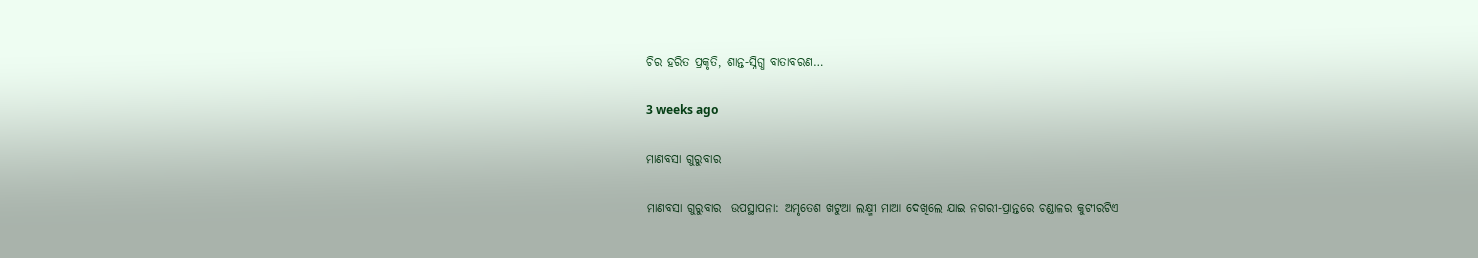ଚିର ହରିତ ପ୍ରକୃତି, ଶାନ୍ତ-ସ୍ନିଗ୍ଧ ବାତାବରଣ…

3 weeks ago

ମାଣବସା ଗୁରୁବାର

ମାଣବସା ଗୁରୁବାର  ଉପସ୍ଥାପନା: ଅମୃତେଶ ଖଟୁଆ ଲକ୍ଷ୍ମୀ ମାଆ ଦେଖିଲେ ଯାଇ ନଗରୀ-ପ୍ରାନ୍ତରେ ଚଣ୍ଡାଳର କୁଟୀରଟିଏ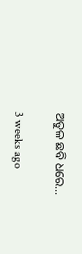ଅତୁଳ ଛବି ଧରେ…

3 weeks ago